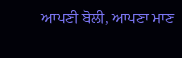ਆਪਣੀ ਬੋਲੀ, ਆਪਣਾ ਮਾਣ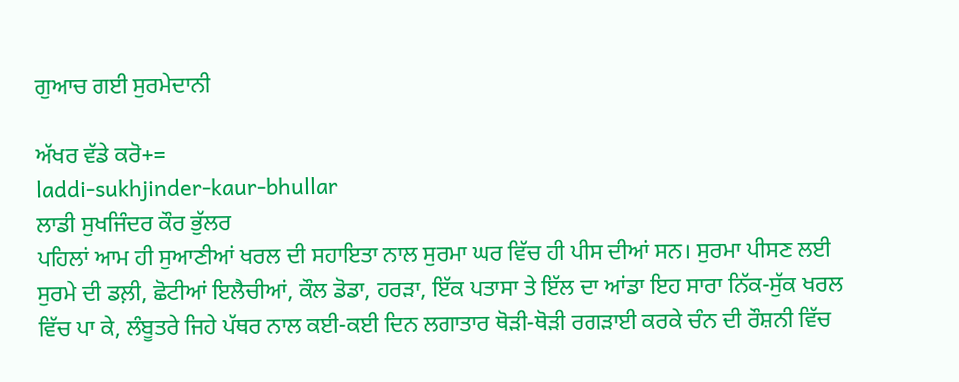ਗੁਆਚ ਗਈ ਸੁਰਮੇਦਾਨੀ

ਅੱਖਰ ਵੱਡੇ ਕਰੋ+=
laddi-sukhjinder-kaur-bhullar
ਲਾਡੀ ਸੁਖਜਿੰਦਰ ਕੌਰ ਭੁੱਲਰ
ਪਹਿਲਾਂ ਆਮ ਹੀ ਸੁਆਣੀਆਂ ਖਰਲ ਦੀ ਸਹਾਇਤਾ ਨਾਲ ਸੁਰਮਾ ਘਰ ਵਿੱਚ ਹੀ ਪੀਸ ਦੀਆਂ ਸਨ। ਸੁਰਮਾ ਪੀਸਣ ਲਈ ਸੁਰਮੇ ਦੀ ਡਲ਼ੀ, ਛੋਟੀਆਂ ਇਲੈਚੀਆਂ, ਕੌਲ ਡੋਡਾ, ਹਰੜਾ, ਇੱਕ ਪਤਾਸਾ ਤੇ ਇੱਲ ਦਾ ਆਂਡਾ ਇਹ ਸਾਰਾ ਨਿੱਕ-ਸੁੱਕ ਖਰਲ ਵਿੱਚ ਪਾ ਕੇ, ਲੰਬੂਤਰੇ ਜਿਹੇ ਪੱਥਰ ਨਾਲ ਕਈ-ਕਈ ਦਿਨ ਲਗਾਤਾਰ ਥੋੜੀ-ਥੋੜੀ ਰਗੜਾਈ ਕਰਕੇ ਚੰਨ ਦੀ ਰੌਸ਼ਨੀ ਵਿੱਚ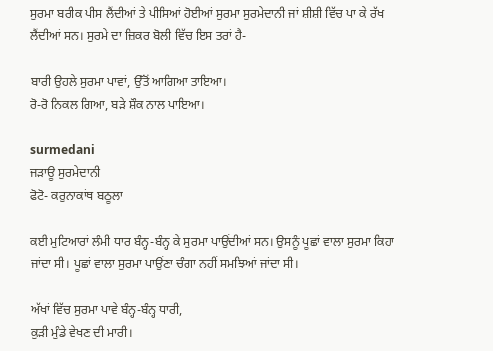ਸੁਰਮਾ ਬਰੀਕ ਪੀਸ ਲੈਂਦੀਆਂ ਤੇ ਪੀਸਿਆਂ ਹੋਈਆਂ ਸੁਰਮਾ ਸੁਰਮੇਦਾਨੀ ਜਾਂ ਸ਼ੀਸ਼ੀ ਵਿੱਚ ਪਾ ਕੇ ਰੱਖ ਲੈਂਦੀਆਂ ਸਨ। ਸੁਰਮੇ ਦਾ ਜ਼ਿਕਰ ਬੋਲੀ ਵਿੱਚ ਇਸ ਤਰਾਂ ਹੈ-

ਬਾਰੀ ਉਹਲੇ ਸੁਰਮਾ ਪਾਵਾਂ, ਉੱਤੋਂ ਆਗਿਆ ਤਾਇਆ।
ਰੋ-ਰੋ ਨਿਕਲ ਗਿਆ, ਬੜੇ ਸ਼ੌਕ ਨਾਲ ਪਾਇਆ।

surmedani
ਜੜਾਊ ਸੁਰਮੇਦਾਨੀ
ਫੋਟੋ- ਕਰੁਨਾਕਾਂਥ ਬਠੂਲਾ

ਕਈ ਮੁਟਿਆਰਾਂ ਲੰਮੀ ਧਾਰ ਬੰਨ੍ਹ-ਬੰਨ੍ਹ ਕੇ ਸੁਰਮਾ ਪਾਉਂਦੀਆਂ ਸਨ। ਉਸਨੂੰ ਪੂਛਾਂ ਵਾਲਾ ਸੁਰਮਾ ਕਿਹਾ ਜਾਂਦਾ ਸੀ। ਪੂਛਾਂ ਵਾਲਾ ਸੁਰਮਾ ਪਾਉਂਣਾ ਚੰਗਾ ਨਹੀਂ ਸਮਝਿਆਂ ਜਾਂਦਾ ਸੀ।

ਅੱਖਾਂ ਵਿੱਚ ਸੁਰਮਾ ਪਾਵੇ ਬੰਨ੍ਹ-ਬੰਨ੍ਹ ਧਾਰੀ,
ਕੁੜੀ ਮੁੰਡੇ ਵੇਖਣ ਦੀ ਮਾਰੀ।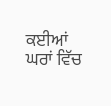ਕਈਆਂ ਘਰਾਂ ਵਿੱਚ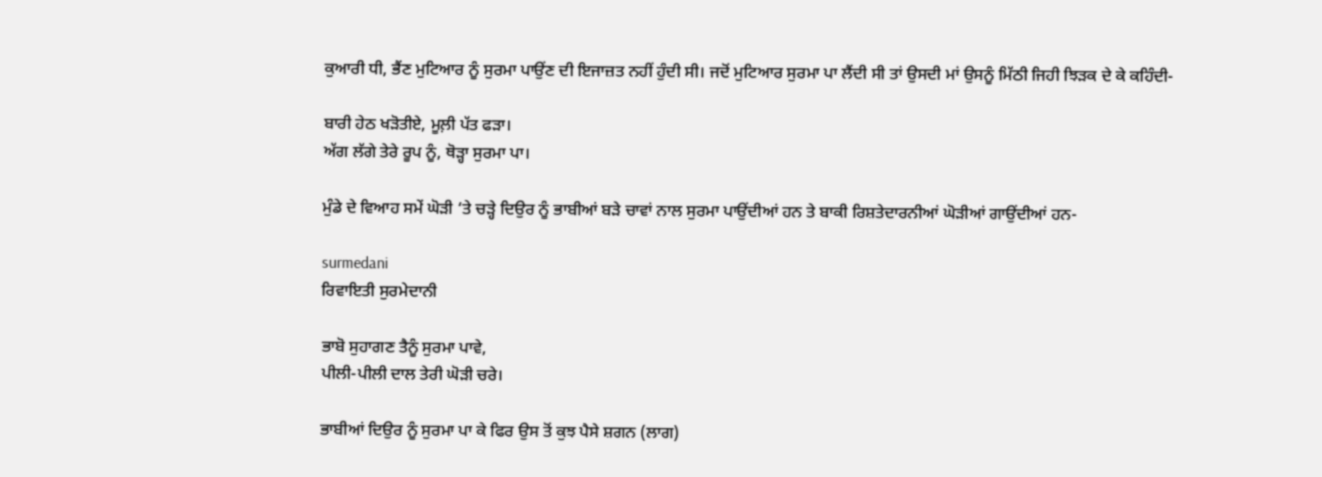ਕੁਆਰੀ ਧੀ, ਭੈਂਣ ਮੁਟਿਆਰ ਨੂੰ ਸੁਰਮਾ ਪਾਉਂਣ ਦੀ ਇਜਾਜ਼ਤ ਨਹੀਂ ਹੁੰਦੀ ਸੀ। ਜਦੋਂ ਮੁਟਿਆਰ ਸੁਰਮਾ ਪਾ ਲੈਂਦੀ ਸੀ ਤਾਂ ਉਸਦੀ ਮਾਂ ਉਸਨੂੰ ਮਿੱਠੀ ਜਿਹੀ ਝਿੜਕ ਦੇ ਕੇ ਕਹਿੰਦੀ-

ਬਾਰੀ ਹੇਠ ਖੜੋਤੀਏ, ਮੂਲ਼ੀ ਪੱਤ ਫੜਾ।
ਅੱਗ ਲੱਗੇ ਤੇਰੇ ਰੂਪ ਨੂੰ, ਥੋੜ੍ਹਾ ਸੁਰਮਾ ਪਾ।

ਮੁੰਡੇ ਦੇ ਵਿਆਹ ਸਮੇਂ ਘੋੜੀ ‘ਤੇ ਚੜ੍ਹੇ ਦਿਉਰ ਨੂੰ ਭਾਬੀਆਂ ਬੜੇ ਚਾਵਾਂ ਨਾਲ ਸੁਰਮਾ ਪਾਉਂਦੀਆਂ ਹਨ ਤੇ ਬਾਕੀ ਰਿਸ਼ਤੇਦਾਰਨੀਆਂ ਘੋੜੀਆਂ ਗਾਉਂਦੀਆਂ ਹਨ-

surmedani
ਰਿਵਾਇਤੀ ਸੁਰਮੇਦਾਨੀ

ਭਾਬੋ ਸੁਹਾਗਣ ਤੈਨੂੰ ਸੁਰਮਾ ਪਾਵੇ,
ਪੀਲੀ-ਪੀਲੀ ਦਾਲ ਤੇਰੀ ਘੋੜੀ ਚਰੇ।

ਭਾਬੀਆਂ ਦਿਉਰ ਨੂੰ ਸੁਰਮਾ ਪਾ ਕੇ ਫਿਰ ਉਸ ਤੋਂ ਕੁਝ ਪੈਸੇ ਸ਼ਗਨ (ਲਾਗ)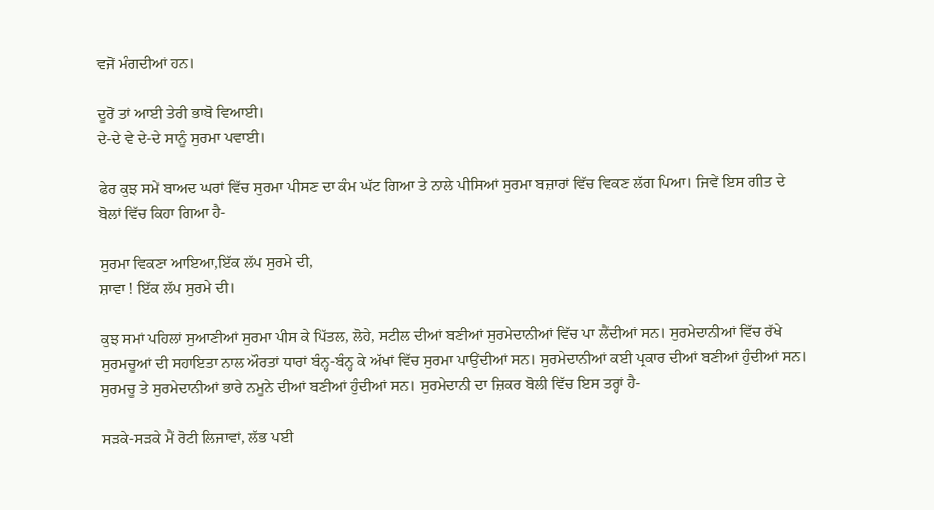ਵਜੋਂ ਮੰਗਦੀਆਂ ਹਨ।

ਦੂਰੋਂ ਤਾਂ ਆਈ ਤੇਰੀ ਭਾਬੋ ਵਿਆਈ।
ਦੇ-ਦੇ ਵੇ ਦੇ-ਦੇ ਸਾਨੂੰ ਸੁਰਮਾ ਪਵਾਈ।

ਫੇਰ ਕੁਝ ਸਮੇਂ ਬਾਅਦ ਘਰਾਂ ਵਿੱਚ ਸੁਰਮਾ ਪੀਸਣ ਦਾ ਕੰਮ ਘੱਟ ਗਿਆ ਤੇ ਨਾਲੇ ਪੀਸਿਆਂ ਸੁਰਮਾ ਬਜ਼ਾਰਾਂ ਵਿੱਚ ਵਿਕਣ ਲੱਗ ਪਿਆ। ਜਿਵੇਂ ਇਸ ਗੀਤ ਦੇ ਬੋਲਾਂ ਵਿੱਚ ਕਿਹਾ ਗਿਆ ਹੈ-

ਸੁਰਮਾ ਵਿਕਣਾ ਆਇਆ,ਇੱਕ ਲੱਪ ਸੁਰਮੇ ਦੀ,
ਸ਼ਾਵਾ ! ਇੱਕ ਲੱਪ ਸੁਰਮੇ ਦੀ।

ਕੁਝ ਸਮਾਂ ਪਹਿਲਾਂ ਸੁਆਣੀਆਂ ਸੁਰਮਾ ਪੀਸ ਕੇ ਪਿੱਤਲ, ਲੋਹੇ, ਸਟੀਲ ਦੀਆਂ ਬਣੀਆਂ ਸੁਰਮੇਦਾਨੀਆਂ ਵਿੱਚ ਪਾ ਲੈਂਦੀਆਂ ਸਨ। ਸੁਰਮੇਦਾਨੀਆਂ ਵਿੱਚ ਰੱਖੇ ਸੁਰਮਚੂਆਂ ਦੀ ਸਹਾਇਤਾ ਨਾਲ ਔਰਤਾਂ ਧਾਰਾਂ ਬੰਨ੍ਹ-ਬੰਨ੍ਹ ਕੇ ਅੱਖਾਂ ਵਿੱਚ ਸੁਰਮਾ ਪਾਉਂਦੀਆਂ ਸਨ। ਸੁਰਮੇਦਾਨੀਆਂ ਕਈ ਪ੍ਰਕਾਰ ਦੀਆਂ ਬਣੀਆਂ ਹੁੰਦੀਆਂ ਸਨ। ਸੁਰਮਚੂ ਤੇ ਸੁਰਮੇਦਾਨੀਆਂ ਭਾਰੇ ਨਮੂਨੇ ਦੀਆਂ ਬਣੀਆਂ ਹੁੰਦੀਆਂ ਸਨ। ਸੁਰਮੇਦਾਨੀ ਦਾ ਜ਼ਿਕਰ ਬੋਲੀ ਵਿੱਚ ਇਸ ਤਰ੍ਹਾਂ ਹੈ-

ਸੜਕੇ-ਸੜਕੇ ਮੈਂ ਰੋਟੀ ਲਿਜਾਵਾਂ, ਲੱਭ ਪਈ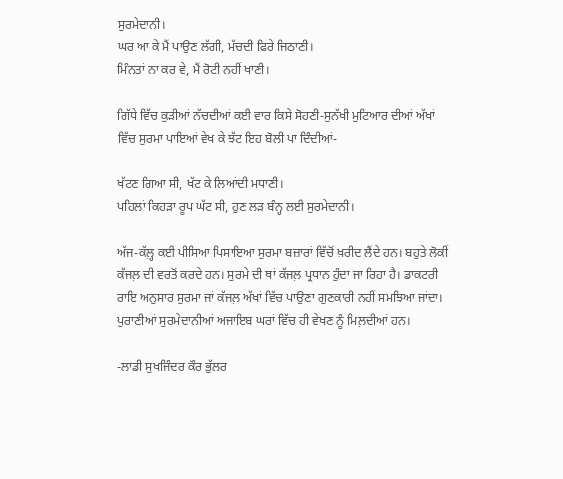ਸੁਰਮੇਦਾਨੀ।
ਘਰ ਆ ਕੇ ਮੈਂ ਪਾਉਣ ਲੱਗੀ, ਮੱਚਦੀ ਫਿਰੇ ਜਿਠਾਣੀ।
ਮਿੰਨਤਾਂ ਨਾ ਕਰ ਵੇ, ਮੈਂ ਰੋਟੀ ਨਹੀਂ ਖਾਣੀ।

ਗਿੱਧੇ ਵਿੱਚ ਕੁੜੀਆਂ ਨੱਚਦੀਆਂ ਕਈ ਵਾਰ ਕਿਸੇ ਸੋਹਣੀ-ਸੁਨੱਖੀ ਮੁਟਿਆਰ ਦੀਆਂ ਅੱਖਾਂ ਵਿੱਚ ਸੁਰਮਾ ਪਾਇਆਂ ਵੇਖ ਕੇ ਝੱਟ ਇਹ ਬੋਲੀ ਪਾ ਦਿੰਦੀਆਂ-

ਖੱਟਣ ਗਿਆ ਸੀ, ਖੱਟ ਕੇ ਲਿਆਂਦੀ ਮਧਾਣੀ।
ਪਹਿਲਾਂ ਕਿਹੜਾ ਰੂਪ ਘੱਟ ਸੀ, ਹੁਣ ਲੜ ਬੰਨ੍ਹ ਲਈ ਸੁਰਮੇਦਾਨੀ।

ਅੱਜ-ਕੱਲ਼੍ਹ ਕਈ ਪੀਸਿਆ ਪਿਸਾਇਆ ਸੁਰਮਾ ਬਜ਼ਾਰਾਂ ਵਿੱਚੋਂ ਖ਼ਰੀਦ ਲੈਂਦੇ ਹਨ। ਬਹੁਤੇ ਲੋਕੀਂ ਕੱਜਲ਼ ਦੀ ਵਰਤੋਂ ਕਰਦੇ ਹਨ। ਸੁਰਮੇ ਦੀ ਥਾਂ ਕੱਜਲ਼ ਪ੍ਰਧਾਨ ਹੁੰਦਾ ਜਾ ਰਿਹਾ ਹੈ। ਡਾਕਟਰੀ ਰਾਇ ਅਨੁਸਾਰ ਸੁਰਮਾ ਜਾਂ ਕੱਜਲ਼ ਅੱਖਾਂ ਵਿੱਚ ਪਾਉਣਾ ਗੁਣਕਾਰੀ ਨਹੀਂ ਸਮਝਿਆ ਜਾਂਦਾ। ਪੁਰਾਣੀਆਂ ਸੁਰਮੇਦਾਨੀਆਂ ਅਜਾਇਬ ਘਰਾਂ ਵਿੱਚ ਹੀ ਵੇਖਣ ਨੂੰ ਮਿਲ਼ਦੀਆਂ ਹਨ।

-ਲਾਡੀ ਸੁਖਜਿੰਦਰ ਕੌਰ ਭੁੱਲਰ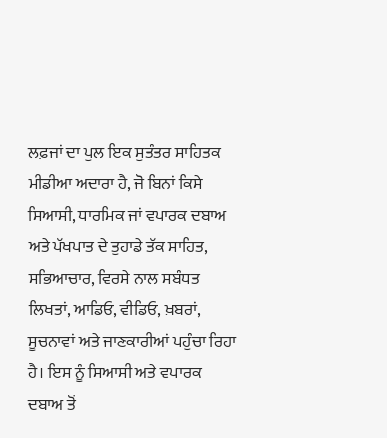ਲਫ਼ਜਾਂ ਦਾ ਪੁਲ ਇਕ ਸੁਤੰਤਰ ਸਾਹਿਤਕ ਮੀਡੀਆ ਅਦਾਰਾ ਹੈ, ਜੋ ਬਿਨਾਂ ਕਿਸੇ ਸਿਆਸੀ, ਧਾਰਮਿਕ ਜਾਂ ਵਪਾਰਕ ਦਬਾਅ ਅਤੇ ਪੱਖਪਾਤ ਦੇ ਤੁਹਾਡੇ ਤੱਕ ਸਾਹਿਤ, ਸਭਿਆਚਾਰ, ਵਿਰਸੇ ਨਾਲ ਸਬੰਧਤ ਲਿਖਤਾਂ, ਆਡਿਓ, ਵੀਡਿਓ, ਖ਼ਬਰਾਂ, ਸੂਚਨਾਵਾਂ ਅਤੇ ਜਾਣਕਾਰੀਆਂ ਪਹੁੰਚਾ ਰਿਹਾ ਹੈ। ਇਸ ਨੂੰ ਸਿਆਸੀ ਅਤੇ ਵਪਾਰਕ ਦਬਾਅ ਤੋਂ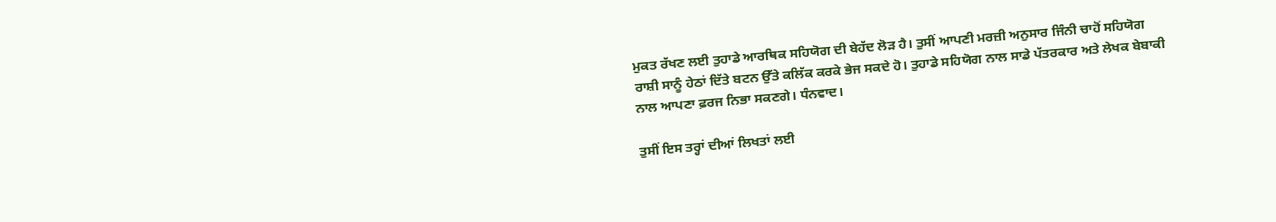ਮੁਕਤ ਰੱਖਣ ਲਈ ਤੁਹਾਡੇ ਆਰਥਿਕ ਸਹਿਯੋਗ ਦੀ ਬੇਹੱਦ ਲੋੜ ਹੈ। ਤੁਸੀਂ ਆਪਣੀ ਮਰਜ਼ੀ ਅਨੁਸਾਰ ਜਿੰਨੀ ਚਾਹੋਂ ਸਹਿਯੋਗ ਰਾਸ਼ੀ ਸਾਨੂੰ ਹੇਠਾਂ ਦਿੱਤੇ ਬਟਨ ਉੱਤੇ ਕਲਿੱਕ ਕਰਕੇ ਭੇਜ ਸਕਦੇ ਹੋ। ਤੁਹਾਡੇ ਸਹਿਯੋਗ ਨਾਲ ਸਾਡੇ ਪੱਤਰਕਾਰ ਅਤੇ ਲੇਖਕ ਬੇਬਾਕੀ ਨਾਲ ਆਪਣਾ ਫ਼ਰਜ ਨਿਭਾ ਸਕਣਗੇ। ਧੰਨਵਾਦ।

ਤੁਸੀਂ ਇਸ ਤਰ੍ਹਾਂ ਦੀਆਂ ਲਿਖਤਾਂ ਲਈ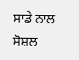ਸਾਡੇ ਨਾਲ ਸੋਸ਼ਲ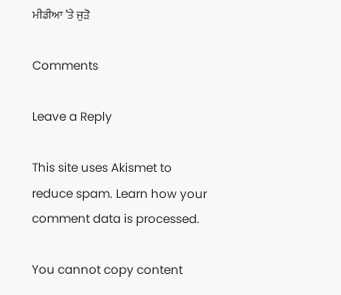ਮੀਡੀਆ ’ਤੇ ਜੁੜੋ

Comments

Leave a Reply

This site uses Akismet to reduce spam. Learn how your comment data is processed.

You cannot copy content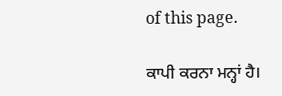of this page.

ਕਾਪੀ ਕਰਨਾ ਮਨ੍ਹਾਂ ਹੈ।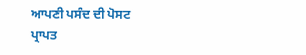ਆਪਣੀ ਪਸੰਦ ਦੀ ਪੋਸਟ ਪ੍ਰਾਪਤ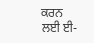ਕਰਨ ਲਈ ਈ-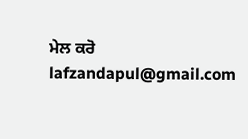ਮੇਲ ਕਰੋ lafzandapul@gmail.com